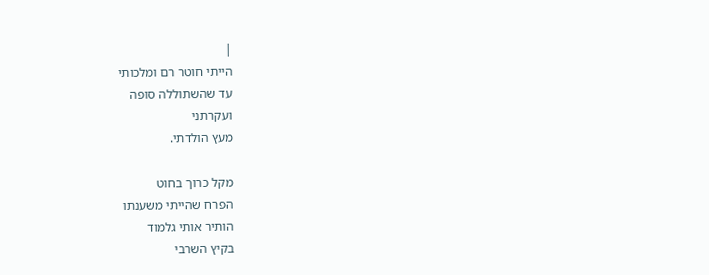|
הייתי חוטר רם ומלכותי
עד שהשתוללה סופה
ועקרתני
מעץ הולדתי.

מקל כרוך בחוט
הפרח שהייתי משענתו
הותיר אותי גלמוד
בקיץ השרבי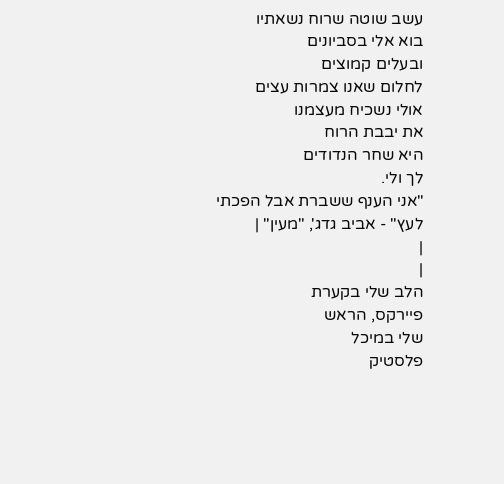עשב שוטה שרוח נשאתיו
בוא אלי בסביונים
ובעלים קמוצים
לחלום שאנו צמרות עצים
אולי נשכיח מעצמנו
את יבבת הרוח
היא שחר הנדודים
לך ולי.
"אני הענף ששברת אבל הפכתי לעץ" - אביב גדג', "מעין" |
|
|
הלב שלי בקערת
פיירקס, הראש
שלי במיכל
פלסטיק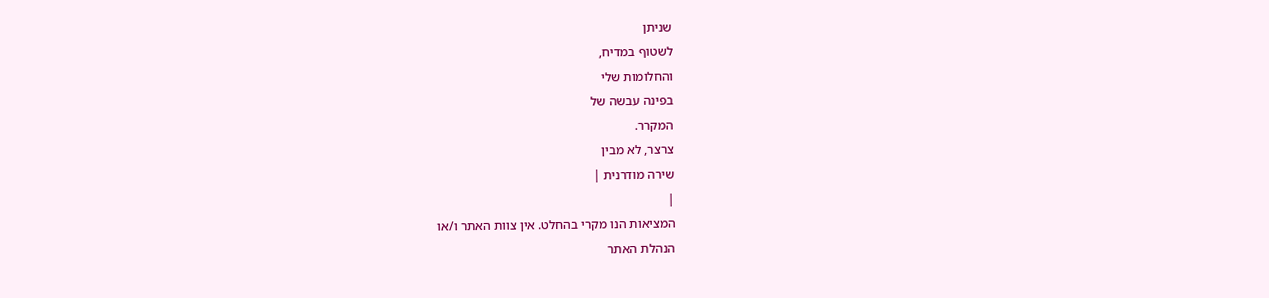שניתן
לשטוף במדיח,
והחלומות שלי
בפינה עבשה של
המקרר.
צרצר, לא מבין
שירה מודרנית |
|
המציאות הנו מקרי בהחלט. אין צוות האתר ו/או
הנהלת האתר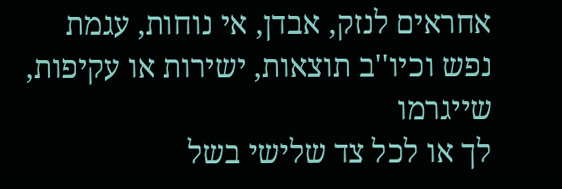אחראים לנזק, אבדן, אי נוחות, עגמת
נפש וכיו''ב תוצאות, ישירות או עקיפות, שייגרמו
לך או לכל צד שלישי בשל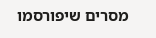מסרים שיפורסמו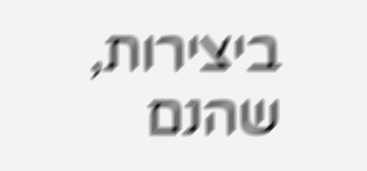ביצירות, שהנם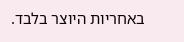באחריות היוצר בלבד.